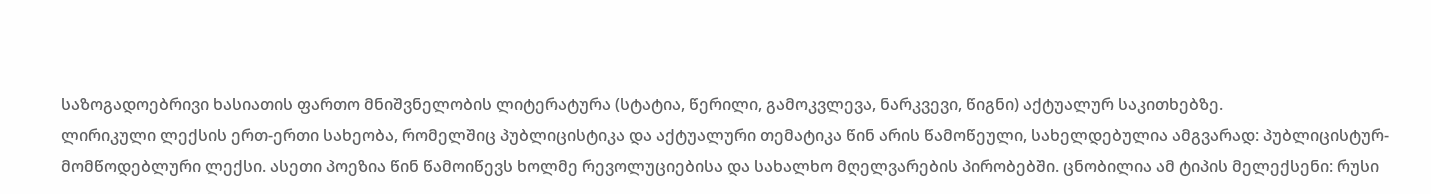საზოგადოებრივი ხასიათის ფართო მნიშვნელობის ლიტერატურა (სტატია, წერილი, გამოკვლევა, ნარკვევი, წიგნი) აქტუალურ საკითხებზე.
ლირიკული ლექსის ერთ-ერთი სახეობა, რომელშიც პუბლიცისტიკა და აქტუალური თემატიკა წინ არის წამოწეული, სახელდებულია ამგვარად: პუბლიცისტურ-მომწოდებლური ლექსი. ასეთი პოეზია წინ წამოიწევს ხოლმე რევოლუციებისა და სახალხო მღელვარების პირობებში. ცნობილია ამ ტიპის მელექსენი: რუსი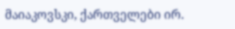მაიაკოვსკი, ქართველები ირ.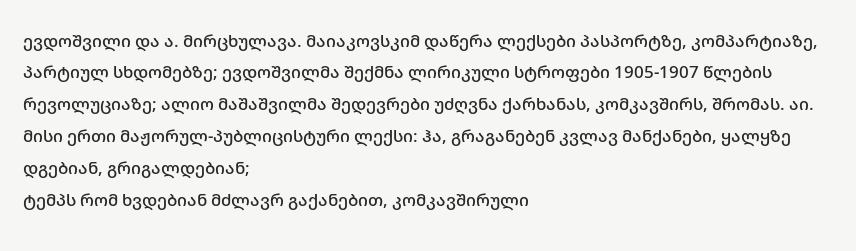ევდოშვილი და ა. მირცხულავა. მაიაკოვსკიმ დაწერა ლექსები პასპორტზე, კომპარტიაზე, პარტიულ სხდომებზე; ევდოშვილმა შექმნა ლირიკული სტროფები 1905-1907 წლების რევოლუციაზე; ალიო მაშაშვილმა შედევრები უძღვნა ქარხანას, კომკავშირს, შრომას. აი. მისი ერთი მაჟორულ-პუბლიცისტური ლექსი: ჰა, გრაგანებენ კვლავ მანქანები, ყალყზე დგებიან, გრიგალდებიან;
ტემპს რომ ხვდებიან მძლავრ გაქანებით, კომკავშირული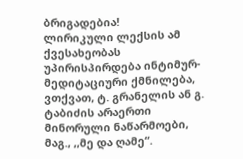ბრიგადებია!
ლირიკული ლექსის ამ ქვესახეობას უპირისპირდება ინტიმურ-მედიტაციური ქმნილება, ვთქვათ, ტ. გრანელის ან გ. ტაბიძის არაერთი მინორული ნაწარმოები, მაგ., ,,მე და ღამე“.